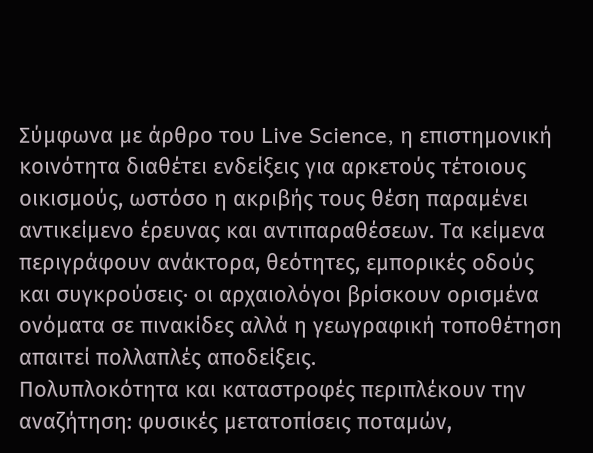Σύμφωνα με άρθρο του Live Science, η επιστημονική κοινότητα διαθέτει ενδείξεις για αρκετούς τέτοιους οικισμούς, ωστόσο η ακριβής τους θέση παραμένει αντικείμενο έρευνας και αντιπαραθέσεων. Τα κείμενα περιγράφουν ανάκτορα, θεότητες, εμπορικές οδούς και συγκρούσεις· οι αρχαιολόγοι βρίσκουν ορισμένα ονόματα σε πινακίδες αλλά η γεωγραφική τοποθέτηση απαιτεί πολλαπλές αποδείξεις.
Πολυπλοκότητα και καταστροφές περιπλέκουν την αναζήτηση: φυσικές μετατοπίσεις ποταμών,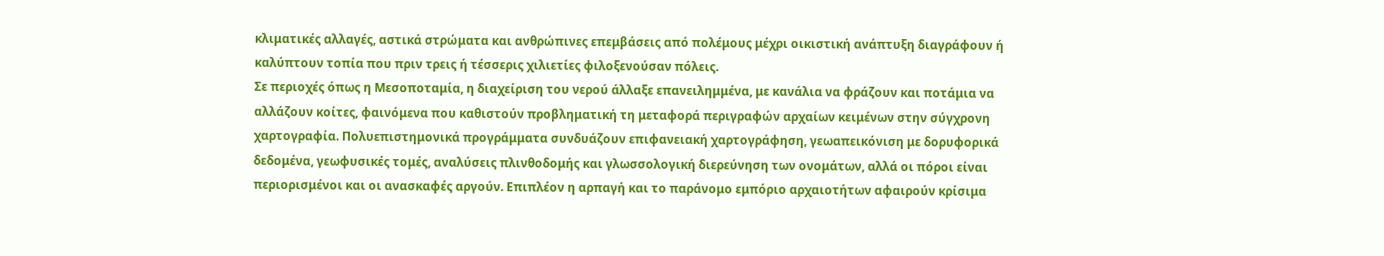κλιματικές αλλαγές, αστικά στρώματα και ανθρώπινες επεμβάσεις από πολέμους μέχρι οικιστική ανάπτυξη διαγράφουν ή καλύπτουν τοπία που πριν τρεις ή τέσσερις χιλιετίες φιλοξενούσαν πόλεις.
Σε περιοχές όπως η Μεσοποταμία, η διαχείριση του νερού άλλαξε επανειλημμένα, με κανάλια να φράζουν και ποτάμια να αλλάζουν κοίτες, φαινόμενα που καθιστούν προβληματική τη μεταφορά περιγραφών αρχαίων κειμένων στην σύγχρονη χαρτογραφία. Πολυεπιστημονικά προγράμματα συνδυάζουν επιφανειακή χαρτογράφηση, γεωαπεικόνιση με δορυφορικά δεδομένα, γεωφυσικές τομές, αναλύσεις πλινθοδομής και γλωσσολογική διερεύνηση των ονομάτων, αλλά οι πόροι είναι περιορισμένοι και οι ανασκαφές αργούν. Επιπλέον η αρπαγή και το παράνομο εμπόριο αρχαιοτήτων αφαιρούν κρίσιμα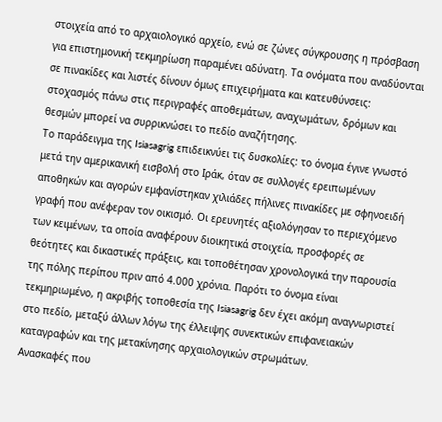στοιχεία από το αρχαιολογικό αρχείο, ενώ σε ζώνες σύγκρουσης η πρόσβαση για επιστημονική τεκμηρίωση παραμένει αδύνατη. Τα ονόματα που αναδύονται σε πινακίδες και λιστές δίνουν όμως επιχειρήματα και κατευθύνσεις: στοχασμός πάνω στις περιγραφές αποθεμάτων, αναχωμάτων, δρόμων και θεσμών μπορεί να συρρικνώσει το πεδίο αναζήτησης.
Το παράδειγμα της Isiasagrig επιδεικνύει τις δυσκολίες: το όνομα έγινε γνωστό μετά την αμερικανική εισβολή στο Ιράκ, όταν σε συλλογές ερειπωμένων αποθηκών και αγορών εμφανίστηκαν χιλιάδες πήλινες πινακίδες με σφηνοειδή γραφή που ανέφεραν τον οικισμό. Οι ερευνητές αξιολόγησαν το περιεχόμενο των κειμένων, τα οποία αναφέρουν διοικητικά στοιχεία, προσφορές σε θεότητες και δικαστικές πράξεις, και τοποθέτησαν χρονολογικά την παρουσία της πόλης περίπου πριν από 4.000 χρόνια. Παρότι το όνομα είναι τεκμηριωμένο, η ακριβής τοποθεσία της Isiasagrig δεν έχει ακόμη αναγνωριστεί στο πεδίο, μεταξύ άλλων λόγω της έλλειψης συνεκτικών επιφανειακών καταγραφών και της μετακίνησης αρχαιολογικών στρωμάτων.
Ανασκαφές που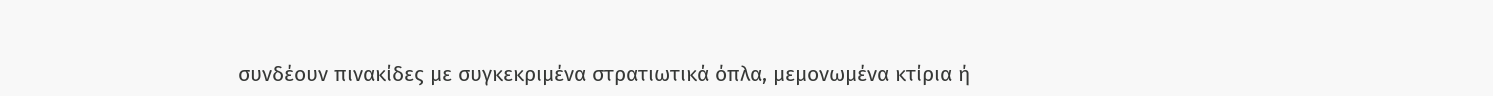συνδέουν πινακίδες με συγκεκριμένα στρατιωτικά όπλα, μεμονωμένα κτίρια ή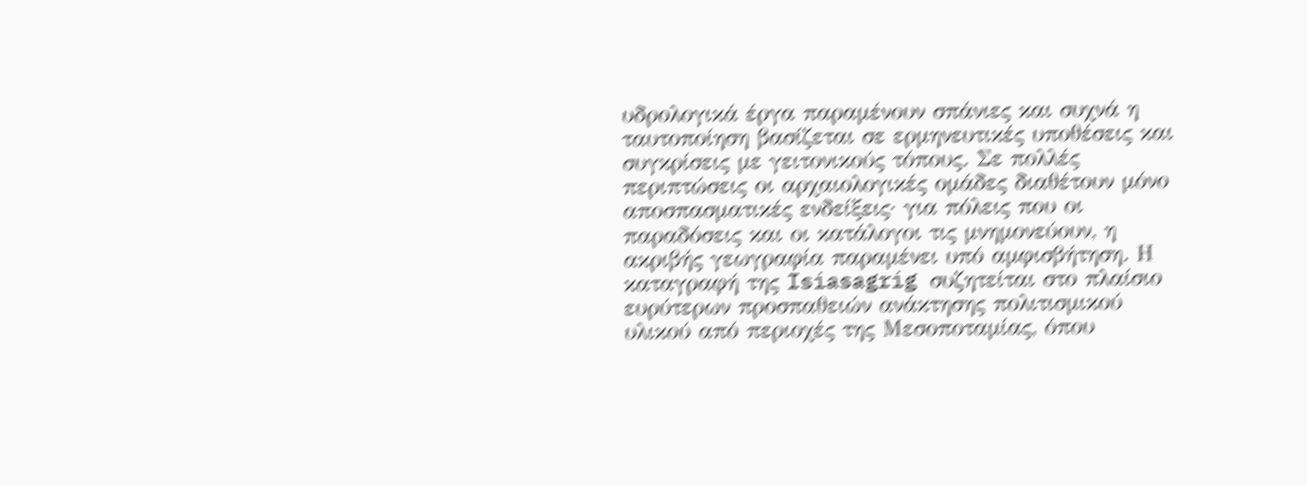υδρολογικά έργα παραμένουν σπάνιες και συχνά η ταυτοποίηση βασίζεται σε ερμηνευτικές υποθέσεις και συγκρίσεις με γειτονικούς τόπους. Σε πολλές περιπτώσεις οι αρχαιολογικές ομάδες διαθέτουν μόνο αποσπασματικές ενδείξεις· για πόλεις που οι παραδόσεις και οι κατάλογοι τις μνημονεύουν, η ακριβής γεωγραφία παραμένει υπό αμφισβήτηση. Η καταγραφή της Isiasagrig συζητείται στο πλαίσιο ευρύτερων προσπαθειών ανάκτησης πολιτισμικού υλικού από περιοχές της Μεσοποταμίας, όπου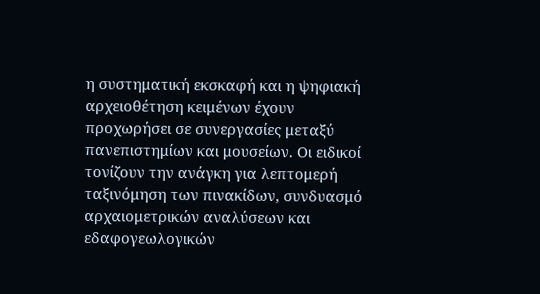η συστηματική εκσκαφή και η ψηφιακή αρχειοθέτηση κειμένων έχουν προχωρήσει σε συνεργασίες μεταξύ πανεπιστημίων και μουσείων. Οι ειδικοί τονίζουν την ανάγκη για λεπτομερή ταξινόμηση των πινακίδων, συνδυασμό αρχαιομετρικών αναλύσεων και εδαφογεωλογικών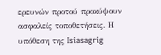ερευνών προτού προκύψουν ασφαλείς τοποθετήσεις. Η υπόθεση της Isiasagrig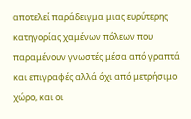αποτελεί παράδειγμα μιας ευρύτερης κατηγορίας χαμένων πόλεων που παραμένουν γνωστές μέσα από γραπτά και επιγραφές αλλά όχι από μετρήσιμο χώρο, και οι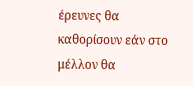έρευνες θα καθορίσουν εάν στο μέλλον θα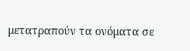μετατραπούν τα ονόματα σε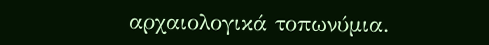αρχαιολογικά τοπωνύμια.